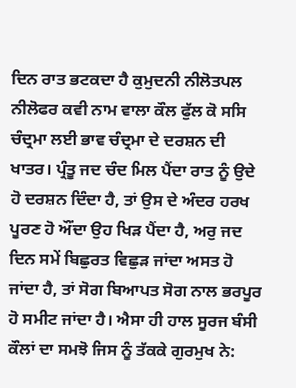ਦਿਨ ਰਾਤ ਭਟਕਦਾ ਹੈ ਕੁਮੁਦਨੀ ਨੀਲੋਤਪਲ ਨੀਲੋਫਰ ਕਵੀ ਨਾਮ ਵਾਲਾ ਕੌਲ ਫੁੱਲ ਕੋ ਸਸਿ ਚੰਦ੍ਰਮਾ ਲਈ ਭਾਵ ਚੰਦ੍ਰਮਾ ਦੇ ਦਰਸ਼ਨ ਦੀ ਖਾਤਰ। ਪ੍ਰੰਤੂ ਜਦ ਚੰਦ ਮਿਲ ਪੈਂਦਾ ਰਾਤ ਨੂੰ ਉਦੇ ਹੋ ਦਰਸ਼ਨ ਦਿੰਦਾ ਹੈ, ਤਾਂ ਉਸ ਦੇ ਅੰਦਰ ਹਰਖ ਪੂਰਣ ਹੋ ਔਂਦਾ ਉਹ ਖਿੜ ਪੈਂਦਾ ਹੈ, ਅਰੁ ਜਦ ਦਿਨ ਸਮੇਂ ਬਿਛੁਰਤ ਵਿਛੁੜ ਜਾਂਦਾ ਅਸਤ ਹੋ ਜਾਂਦਾ ਹੈ, ਤਾਂ ਸੋਗ ਬਿਆਪਤ ਸੋਗ ਨਾਲ ਭਰਪੂਰ ਹੋ ਸਮੀਟ ਜਾਂਦਾ ਹੈ। ਐਸਾ ਹੀ ਹਾਲ ਸੂਰਜ ਬੰਸੀ ਕੌਲਾਂ ਦਾ ਸਮਝੋ ਜਿਸ ਨੂੰ ਤੱਕਕੇ ਗੁਰਮੁਖ ਨੇ: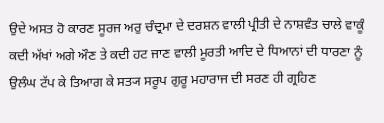ਉਦੇ ਅਸਤ ਹੋ ਕਾਰਣ ਸੂਰਜ ਅਰੁ ਚੰਦ੍ਰਮਾ ਦੇ ਦਰਸ਼ਨ ਵਾਲੀ ਪ੍ਰੀਤੀ ਦੇ ਨਾਸ਼ਵੰਤ ਚਾਲੇ ਵਾਕੂੰ ਕਦੀ ਅੱਖਾਂ ਅਗੇ ਔਣ ਤੇ ਕਦੀ ਹਟ ਜਾਣ ਵਾਲੀ ਮੂਰਤੀ ਆਦਿ ਦੇ ਧਿਆਨਾਂ ਦੀ ਧਾਰਣਾ ਨੂੰ ਉਲੰਘ ਟੱਪ ਕੇ ਤਿਆਗ ਕੇ ਸਤ੍ਯ ਸਰੂਪ ਗੁਰੂ ਮਹਾਰਾਜ ਦੀ ਸਰਣ ਹੀ ਗ੍ਰਹਿਣ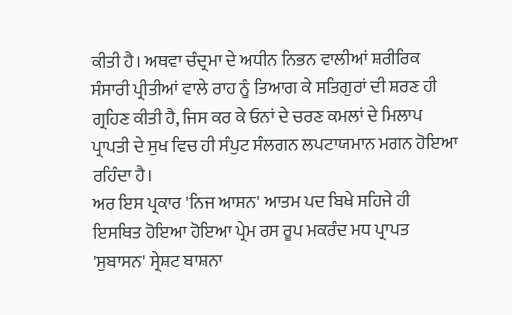ਕੀਤੀ ਹੈ। ਅਥਵਾ ਚੰਦ੍ਰਮਾ ਦੇ ਅਧੀਨ ਨਿਭਨ ਵਾਲੀਆਂ ਸ਼ਰੀਰਿਕ ਸੰਸਾਰੀ ਪ੍ਰੀਤੀਆਂ ਵਾਲੇ ਰਾਹ ਨੂੰ ਤਿਆਗ ਕੇ ਸਤਿਗੁਰਾਂ ਦੀ ਸ਼ਰਣ ਹੀ ਗ੍ਰਹਿਣ ਕੀਤੀ ਹੈ, ਜਿਸ ਕਰ ਕੇ ਓਨਾਂ ਦੇ ਚਰਣ ਕਮਲਾਂ ਦੇ ਮਿਲਾਪ ਪ੍ਰਾਪਤੀ ਦੇ ਸੁਖ ਵਿਚ ਹੀ ਸੰਪੁਟ ਸੰਲਗਨ ਲਪਟਾਯਮਾਨ ਮਗਨ ਹੋਇਆ ਰਹਿੰਦਾ ਹੈ।
ਅਰ ਇਸ ਪ੍ਰਕਾਰ 'ਨਿਜ ਆਸਨ' ਆਤਮ ਪਦ ਬਿਖੇ ਸਹਿਜੇ ਹੀ ਇਸਥਿਤ ਹੋਇਆ ਹੋਇਆ ਪ੍ਰੇਮ ਰਸ ਰੂਪ ਮਕਰੰਦ ਮਧ ਪ੍ਰਾਪਤ 'ਸੁਬਾਸਨ' ਸ੍ਰੇਸ਼ਟ ਬਾਸ਼ਨਾ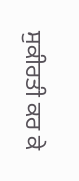ਸੁਕੀਰਤੀ ਕਰ ਕੇ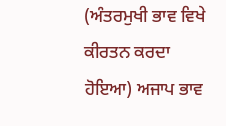(ਅੰਤਰਮੁਖੀ ਭਾਵ ਵਿਖੇ ਕੀਰਤਨ ਕਰਦਾ ਹੋਇਆ) ਅਜਾਪ ਭਾਵ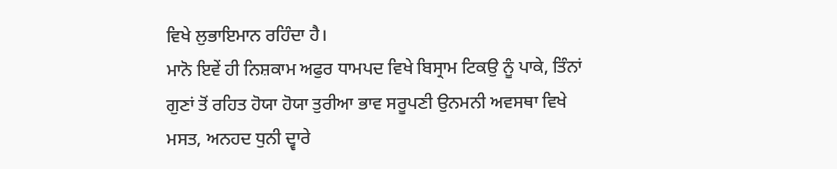ਵਿਖੇ ਲੁਭਾਇਮਾਨ ਰਹਿੰਦਾ ਹੈ।
ਮਾਨੋ ਇਵੇਂ ਹੀ ਨਿਸ਼ਕਾਮ ਅਫੁਰ ਧਾਮਪਦ ਵਿਖੇ ਬਿਸ੍ਰਾਮ ਟਿਕਉ ਨੂੰ ਪਾਕੇ, ਤਿੰਨਾਂ ਗੁਣਾਂ ਤੋਂ ਰਹਿਤ ਹੋਯਾ ਹੋਯਾ ਤੁਰੀਆ ਭਾਵ ਸਰੂਪਣੀ ਉਨਮਨੀ ਅਵਸਥਾ ਵਿਖੇ ਮਸਤ, ਅਨਹਦ ਧੁਨੀ ਦ੍ਵਾਰੇ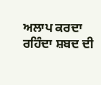ਅਲਾਪ ਕਰਦਾ ਰਹਿੰਦਾ ਸ਼ਬਦ ਦੀ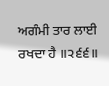ਅਗੰਮੀ ਤਾਰ ਲਾਈ ਰਖਦਾ ਹੈ ॥੨੬੬॥